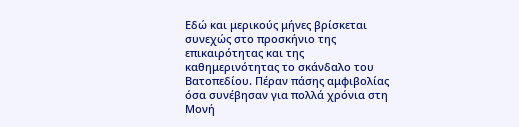Εδώ και μερικούς μήνες βρίσκεται συνεχώς στο προσκήνιο της επικαιρότητας και της καθημερινότητας το σκάνδαλο του Βατοπεδίου. Πέραν πάσης αμφιβολίας όσα συνέβησαν για πολλά χρόνια στη Μονή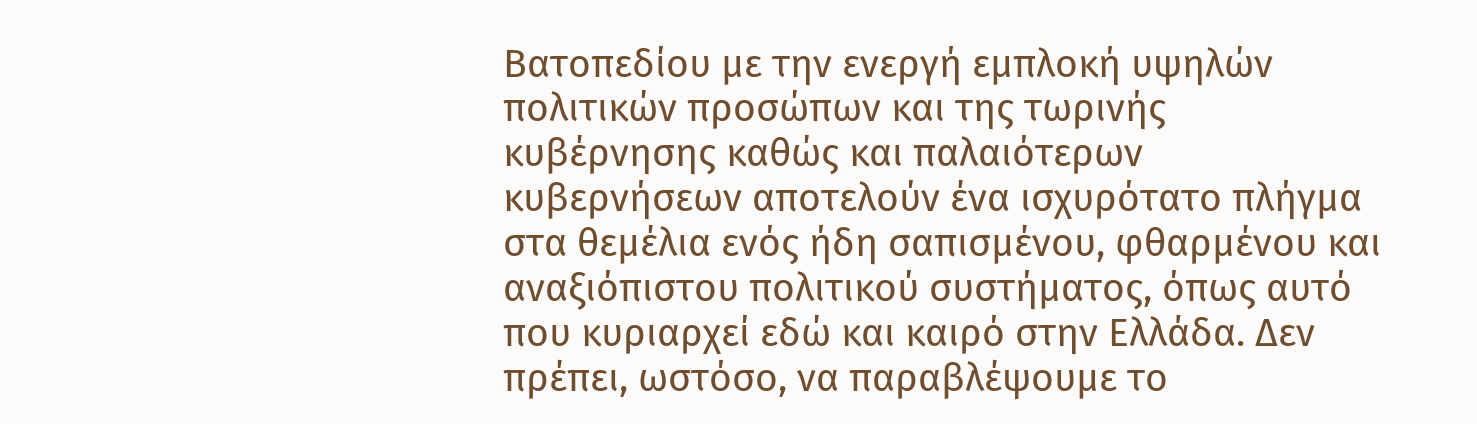Βατοπεδίου με την ενεργή εμπλοκή υψηλών πολιτικών προσώπων και της τωρινής κυβέρνησης καθώς και παλαιότερων κυβερνήσεων αποτελούν ένα ισχυρότατο πλήγμα στα θεμέλια ενός ήδη σαπισμένου, φθαρμένου και αναξιόπιστου πολιτικού συστήματος, όπως αυτό που κυριαρχεί εδώ και καιρό στην Ελλάδα. Δεν πρέπει, ωστόσο, να παραβλέψουμε το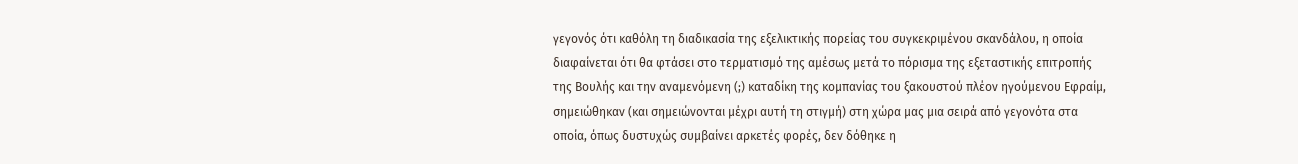γεγονός ότι καθόλη τη διαδικασία της εξελικτικής πορείας του συγκεκριμένου σκανδάλου, η οποία διαφαίνεται ότι θα φτάσει στο τερματισμό της αμέσως μετά το πόρισμα της εξεταστικής επιτροπής της Βουλής και την αναμενόμενη (;) καταδίκη της κομπανίας του ξακουστού πλέον ηγούμενου Εφραίμ, σημειώθηκαν (και σημειώνονται μέχρι αυτή τη στιγμή) στη χώρα μας μια σειρά από γεγονότα στα οποία, όπως δυστυχώς συμβαίνει αρκετές φορές, δεν δόθηκε η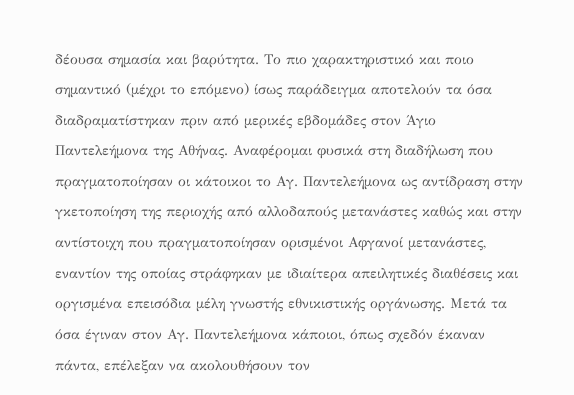δέουσα σημασία και βαρύτητα. Το πιο χαρακτηριστικό και ποιο σημαντικό (μέχρι το επόμενο) ίσως παράδειγμα αποτελούν τα όσα διαδραματίστηκαν πριν από μερικές εβδομάδες στον Άγιο Παντελεήμονα της Αθήνας. Αναφέρομαι φυσικά στη διαδήλωση που πραγματοποίησαν οι κάτοικοι το Αγ. Παντελεήμονα ως αντίδραση στην γκετοποίηση της περιοχής από αλλοδαπούς μετανάστες καθώς και στην αντίστοιχη που πραγματοποίησαν ορισμένοι Αφγανοί μετανάστες, εναντίον της οποίας στράφηκαν με ιδιαίτερα απειλητικές διαθέσεις και οργισμένα επεισόδια μέλη γνωστής εθνικιστικής οργάνωσης. Μετά τα όσα έγιναν στον Αγ. Παντελεήμονα κάποιοι, όπως σχεδόν έκαναν πάντα, επέλεξαν να ακολουθήσουν τον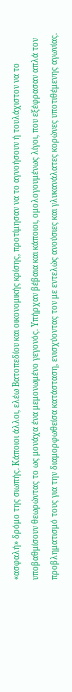«ασφαλή» δρόμο της σιωπής. Κάποιοι άλλοι, ελέω Βατοπεδίου και οικονομικής κρίσης, προτίμησαν να το αγνοήσουν ή τουλάχιστον να το υποβαθμίσουν θεωρώντας το ως μονάχα ένα μεμονωμένο γεγονός. Υπήρχαν βέβαια και κάποιοι, ομολογουμένως λίγοι, που εξέφρασαν απλά τον προβληματισμό τους για την διαμορφωθείσα κατάσταση, ενισχύοντας τον με εντελώς ανούσιες και γλυκανάλατες κορώνες υποτιθέμενης αγωνίας.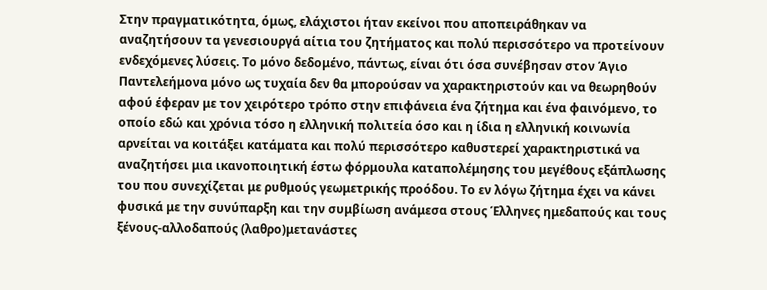Στην πραγματικότητα, όμως, ελάχιστοι ήταν εκείνοι που αποπειράθηκαν να αναζητήσουν τα γενεσιουργά αίτια του ζητήματος και πολύ περισσότερο να προτείνουν ενδεχόμενες λύσεις. Το μόνο δεδομένο, πάντως, είναι ότι όσα συνέβησαν στον Άγιο Παντελεήμονα μόνο ως τυχαία δεν θα μπορούσαν να χαρακτηριστούν και να θεωρηθούν αφού έφεραν με τον χειρότερο τρόπο στην επιφάνεια ένα ζήτημα και ένα φαινόμενο, το οποίο εδώ και χρόνια τόσο η ελληνική πολιτεία όσο και η ίδια η ελληνική κοινωνία αρνείται να κοιτάξει κατάματα και πολύ περισσότερο καθυστερεί χαρακτηριστικά να αναζητήσει μια ικανοποιητική έστω φόρμουλα καταπολέμησης του μεγέθους εξάπλωσης του που συνεχίζεται με ρυθμούς γεωμετρικής προόδου. Το εν λόγω ζήτημα έχει να κάνει φυσικά με την συνύπαρξη και την συμβίωση ανάμεσα στους Έλληνες ημεδαπούς και τους ξένους-αλλοδαπούς (λαθρο)μετανάστες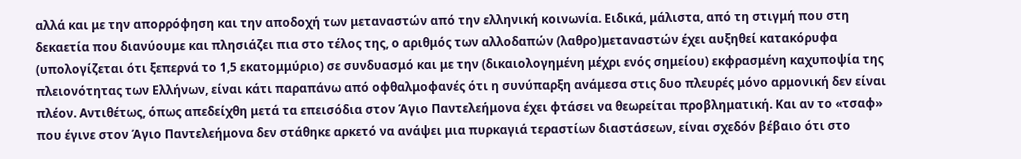αλλά και με την απορρόφηση και την αποδοχή των μεταναστών από την ελληνική κοινωνία. Ειδικά, μάλιστα, από τη στιγμή που στη δεκαετία που διανύουμε και πλησιάζει πια στο τέλος της, ο αριθμός των αλλοδαπών (λαθρο)μεταναστών έχει αυξηθεί κατακόρυφα (υπολογίζεται ότι ξεπερνά το 1,5 εκατομμύριο) σε συνδυασμό και με την (δικαιολογημένη μέχρι ενός σημείου) εκφρασμένη καχυποψία της πλειονότητας των Ελλήνων, είναι κάτι παραπάνω από οφθαλμοφανές ότι η συνύπαρξη ανάμεσα στις δυο πλευρές μόνο αρμονική δεν είναι πλέον. Αντιθέτως, όπως απεδείχθη μετά τα επεισόδια στον Άγιο Παντελεήμονα έχει φτάσει να θεωρείται προβληματική. Και αν το «τσαφ» που έγινε στον Άγιο Παντελεήμονα δεν στάθηκε αρκετό να ανάψει μια πυρκαγιά τεραστίων διαστάσεων, είναι σχεδόν βέβαιο ότι στο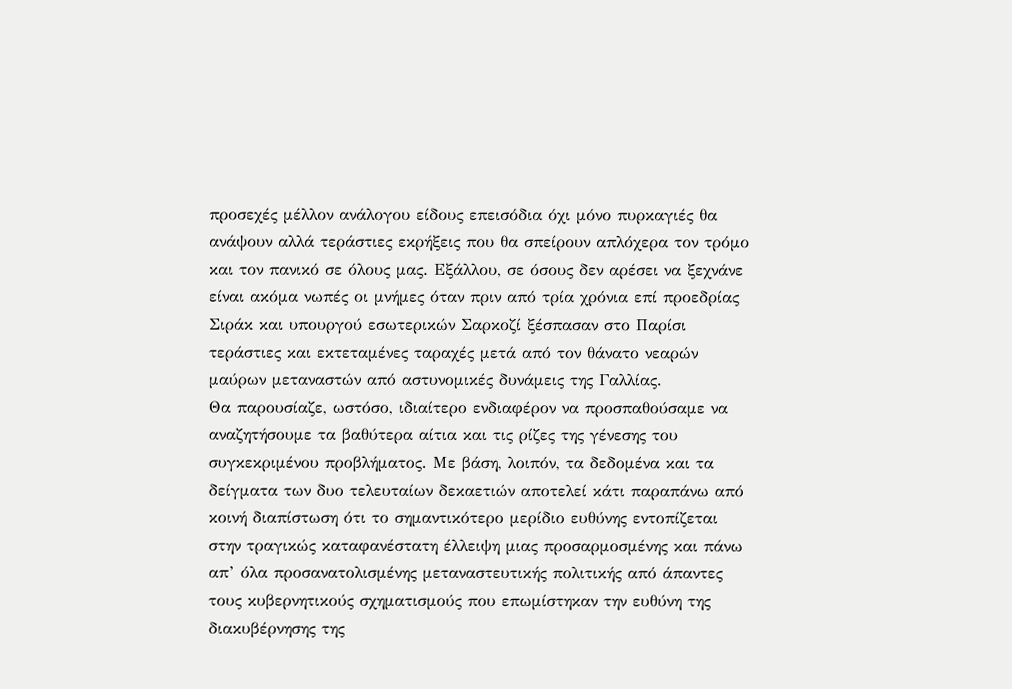προσεχές μέλλον ανάλογου είδους επεισόδια όχι μόνο πυρκαγιές θα ανάψουν αλλά τεράστιες εκρήξεις που θα σπείρουν απλόχερα τον τρόμο και τον πανικό σε όλους μας. Εξάλλου, σε όσους δεν αρέσει να ξεχνάνε είναι ακόμα νωπές οι μνήμες όταν πριν από τρία χρόνια επί προεδρίας Σιράκ και υπουργού εσωτερικών Σαρκοζί ξέσπασαν στο Παρίσι τεράστιες και εκτεταμένες ταραχές μετά από τον θάνατο νεαρών μαύρων μεταναστών από αστυνομικές δυνάμεις της Γαλλίας.
Θα παρουσίαζε, ωστόσο, ιδιαίτερο ενδιαφέρον να προσπαθούσαμε να αναζητήσουμε τα βαθύτερα αίτια και τις ρίζες της γένεσης του συγκεκριμένου προβλήματος. Με βάση, λοιπόν, τα δεδομένα και τα δείγματα των δυο τελευταίων δεκαετιών αποτελεί κάτι παραπάνω από κοινή διαπίστωση ότι το σημαντικότερο μερίδιο ευθύνης εντοπίζεται στην τραγικώς καταφανέστατη έλλειψη μιας προσαρμοσμένης και πάνω απ’ όλα προσανατολισμένης μεταναστευτικής πολιτικής από άπαντες τους κυβερνητικούς σχηματισμούς που επωμίστηκαν την ευθύνη της διακυβέρνησης της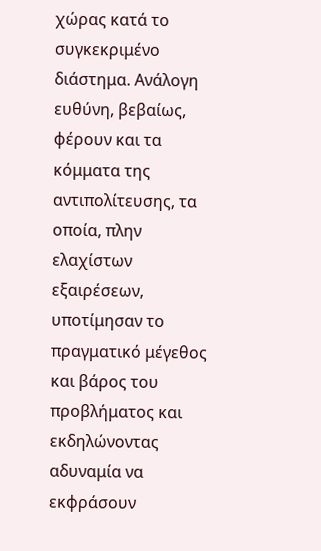χώρας κατά το συγκεκριμένο διάστημα. Ανάλογη ευθύνη, βεβαίως, φέρουν και τα κόμματα της αντιπολίτευσης, τα οποία, πλην ελαχίστων εξαιρέσεων, υποτίμησαν το πραγματικό μέγεθος και βάρος του προβλήματος και εκδηλώνοντας αδυναμία να εκφράσουν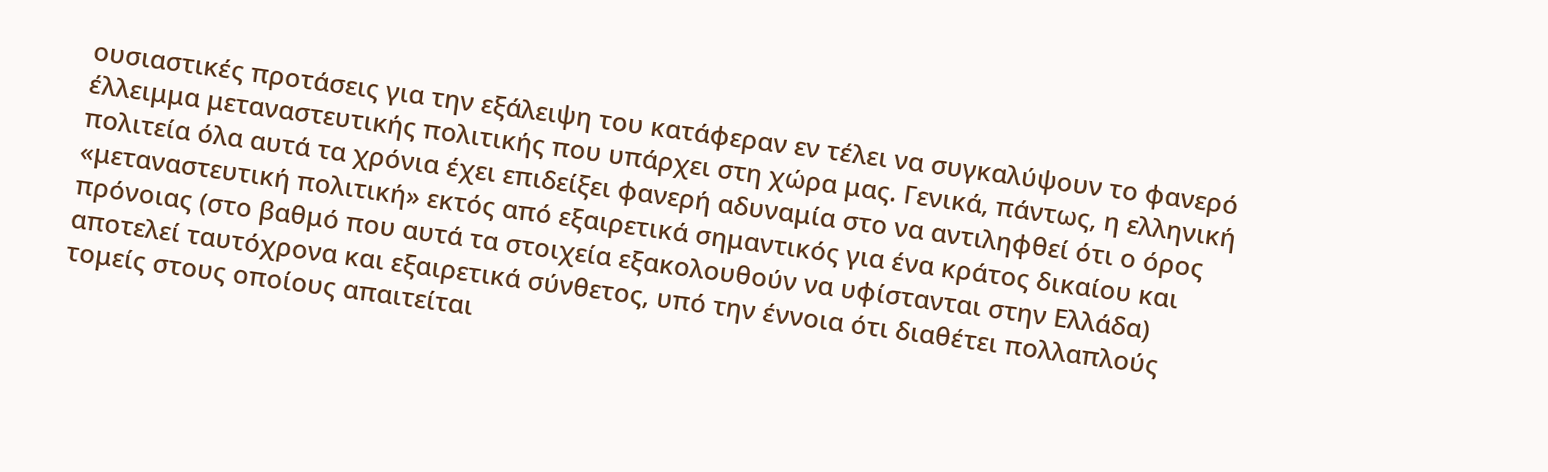ουσιαστικές προτάσεις για την εξάλειψη του κατάφεραν εν τέλει να συγκαλύψουν το φανερό έλλειμμα μεταναστευτικής πολιτικής που υπάρχει στη χώρα μας. Γενικά, πάντως, η ελληνική πολιτεία όλα αυτά τα χρόνια έχει επιδείξει φανερή αδυναμία στο να αντιληφθεί ότι ο όρος «μεταναστευτική πολιτική» εκτός από εξαιρετικά σημαντικός για ένα κράτος δικαίου και πρόνοιας (στο βαθμό που αυτά τα στοιχεία εξακολουθούν να υφίστανται στην Ελλάδα) αποτελεί ταυτόχρονα και εξαιρετικά σύνθετος, υπό την έννοια ότι διαθέτει πολλαπλούς τομείς στους οποίους απαιτείται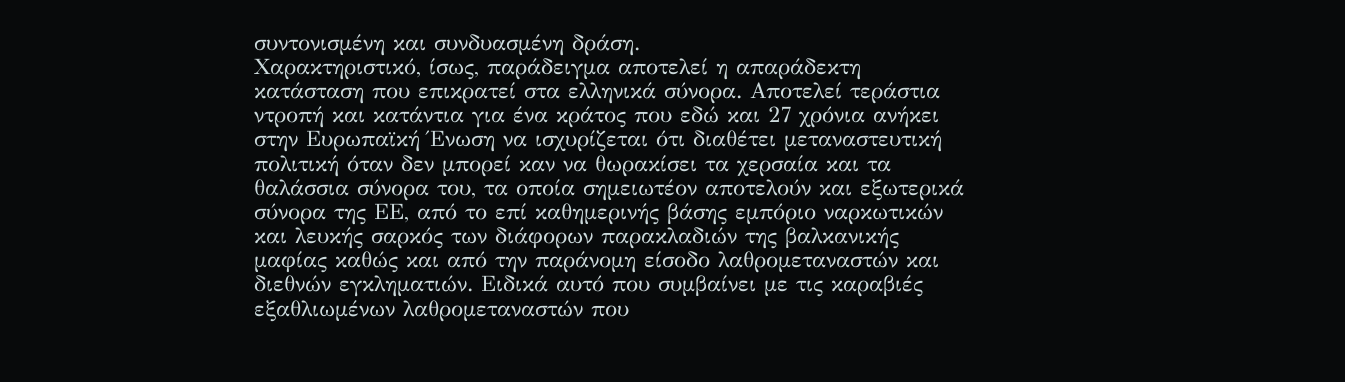συντονισμένη και συνδυασμένη δράση.
Χαρακτηριστικό, ίσως, παράδειγμα αποτελεί η απαράδεκτη κατάσταση που επικρατεί στα ελληνικά σύνορα. Αποτελεί τεράστια ντροπή και κατάντια για ένα κράτος που εδώ και 27 χρόνια ανήκει στην Ευρωπαϊκή Ένωση να ισχυρίζεται ότι διαθέτει μεταναστευτική πολιτική όταν δεν μπορεί καν να θωρακίσει τα χερσαία και τα θαλάσσια σύνορα του, τα οποία σημειωτέον αποτελούν και εξωτερικά σύνορα της ΕΕ, από το επί καθημερινής βάσης εμπόριο ναρκωτικών και λευκής σαρκός των διάφορων παρακλαδιών της βαλκανικής μαφίας καθώς και από την παράνομη είσοδο λαθρομεταναστών και διεθνών εγκληματιών. Ειδικά αυτό που συμβαίνει με τις καραβιές εξαθλιωμένων λαθρομεταναστών που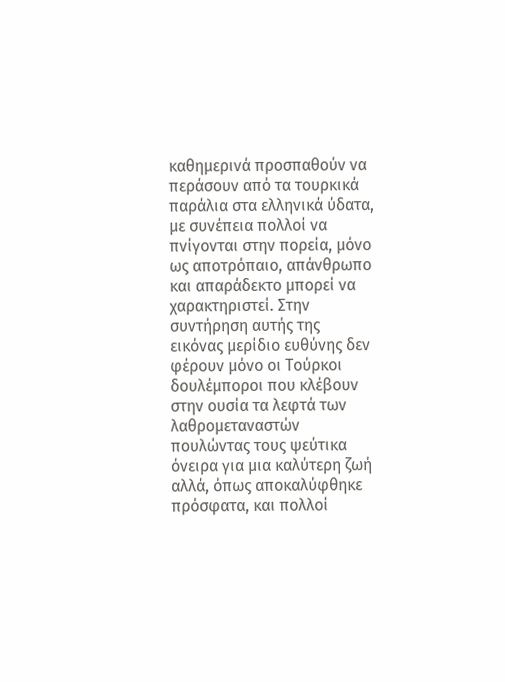καθημερινά προσπαθούν να περάσουν από τα τουρκικά παράλια στα ελληνικά ύδατα, με συνέπεια πολλοί να πνίγονται στην πορεία, μόνο ως αποτρόπαιο, απάνθρωπο και απαράδεκτο μπορεί να χαρακτηριστεί. Στην συντήρηση αυτής της εικόνας μερίδιο ευθύνης δεν φέρουν μόνο οι Τούρκοι δουλέμποροι που κλέβουν στην ουσία τα λεφτά των λαθρομεταναστών πουλώντας τους ψεύτικα όνειρα για μια καλύτερη ζωή αλλά, όπως αποκαλύφθηκε πρόσφατα, και πολλοί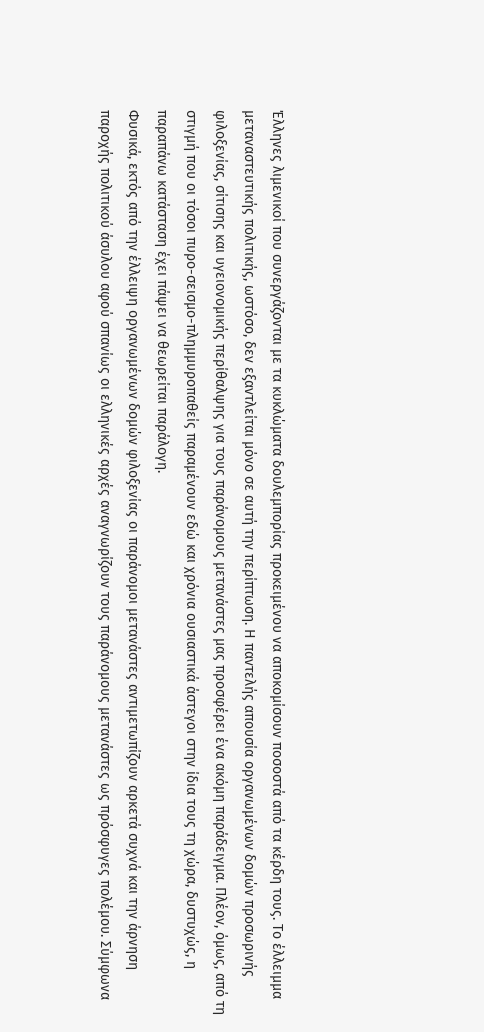Έλληνες λιμενικοί που συνεργάζονται με τα κυκλώματα δουλεμπορίας προκειμένου να αποκομίσουν ποσοστά από τα κέρδη τους. Το έλλειμμα μεταναστευτικής πολιτικής, ωστόσο, δεν εξαντλείται μόνο σε αυτή την περίπτωση. Η παντελής απουσία οργανωμένων δομών προσωρινής φιλοξενίας, σίτισης και υγειονομικής περίθαλψης για τους παράνομους μετανάστες μας προσφέρει ένα ακόμη παράδειγμα. Πλέον, όμως, από τη στιγμή που οι τόσοι πυρο-σεισμο-πλημμυροπαθείς παραμένουν εδώ και χρόνια ουσιαστικά άστεγοι στην ίδια τους τη χώρα, δυστυχώς, η παραπάνω κατάσταση έχει πάψει να θεωρείται παράλογη.
Φυσικά, εκτός από την έλλειψη οργανωμένων δομών φιλοξενίας οι παράνομοι μετανάστες αντιμετωπίζουν αρκετά συχνά και την άρνηση παροχής πολιτικού άσυλου αφού σπανίως οι ελληνικές αρχές αναγνωρίζουν τους παράνομους μετανάστες ως πρόσφυγες πολέμου. Σύμφωνα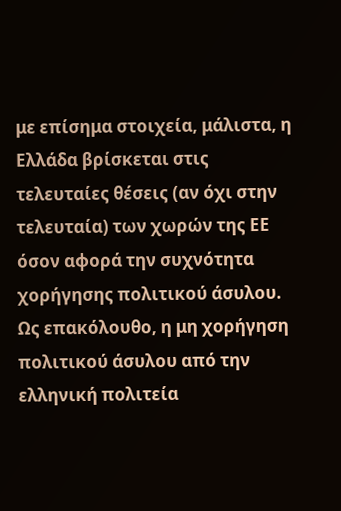με επίσημα στοιχεία, μάλιστα, η Ελλάδα βρίσκεται στις τελευταίες θέσεις (αν όχι στην τελευταία) των χωρών της ΕΕ όσον αφορά την συχνότητα χορήγησης πολιτικού άσυλου. Ως επακόλουθο, η μη χορήγηση πολιτικού άσυλου από την ελληνική πολιτεία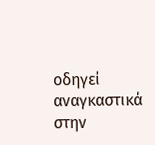οδηγεί αναγκαστικά στην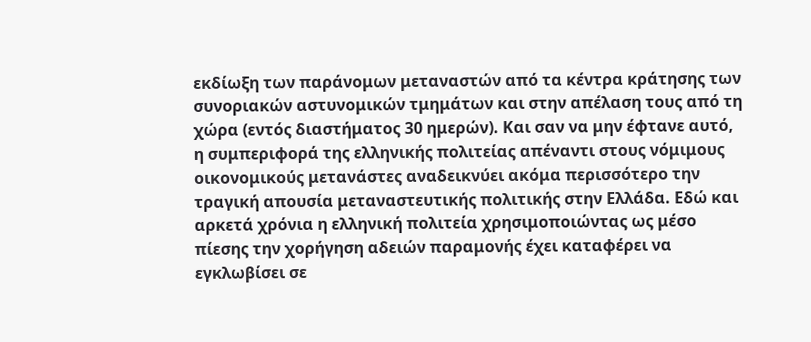εκδίωξη των παράνομων μεταναστών από τα κέντρα κράτησης των συνοριακών αστυνομικών τμημάτων και στην απέλαση τους από τη χώρα (εντός διαστήματος 30 ημερών). Και σαν να μην έφτανε αυτό, η συμπεριφορά της ελληνικής πολιτείας απέναντι στους νόμιμους οικονομικούς μετανάστες αναδεικνύει ακόμα περισσότερο την τραγική απουσία μεταναστευτικής πολιτικής στην Ελλάδα. Εδώ και αρκετά χρόνια η ελληνική πολιτεία χρησιμοποιώντας ως μέσο πίεσης την χορήγηση αδειών παραμονής έχει καταφέρει να εγκλωβίσει σε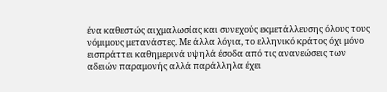ένα καθεστώς αιχμαλωσίας και συνεχούς εκμετάλλευσης όλους τους νόμιμους μετανάστες. Με άλλα λόγια, το ελληνικό κράτος όχι μόνο εισπράττει καθημερινά υψηλά έσοδα από τις ανανεώσεις των αδειών παραμονής αλλά παράλληλα έχει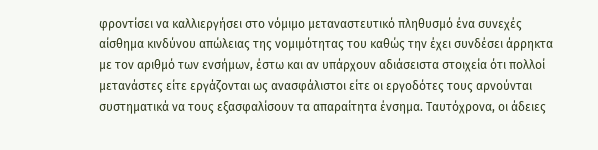φροντίσει να καλλιεργήσει στο νόμιμο μεταναστευτικό πληθυσμό ένα συνεχές αίσθημα κινδύνου απώλειας της νομιμότητας του καθώς την έχει συνδέσει άρρηκτα με τον αριθμό των ενσήμων, έστω και αν υπάρχουν αδιάσειστα στοιχεία ότι πολλοί μετανάστες είτε εργάζονται ως ανασφάλιστοι είτε οι εργοδότες τους αρνούνται συστηματικά να τους εξασφαλίσουν τα απαραίτητα ένσημα. Ταυτόχρονα, οι άδειες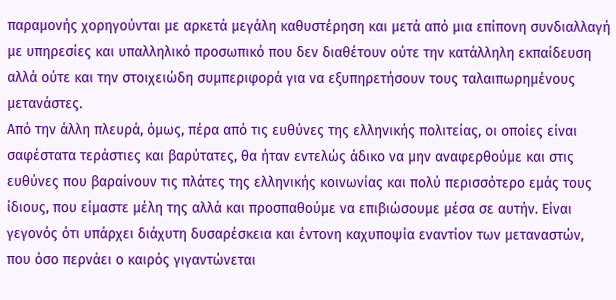παραμονής χορηγούνται με αρκετά μεγάλη καθυστέρηση και μετά από μια επίπονη συνδιαλλαγή με υπηρεσίες και υπαλληλικό προσωπικό που δεν διαθέτουν ούτε την κατάλληλη εκπαίδευση αλλά ούτε και την στοιχειώδη συμπεριφορά για να εξυπηρετήσουν τους ταλαιπωρημένους μετανάστες.
Από την άλλη πλευρά, όμως, πέρα από τις ευθύνες της ελληνικής πολιτείας, οι οποίες είναι σαφέστατα τεράστιες και βαρύτατες, θα ήταν εντελώς άδικο να μην αναφερθούμε και στις ευθύνες που βαραίνουν τις πλάτες της ελληνικής κοινωνίας και πολύ περισσότερο εμάς τους ίδιους, που είμαστε μέλη της αλλά και προσπαθούμε να επιβιώσουμε μέσα σε αυτήν. Είναι γεγονός ότι υπάρχει διάχυτη δυσαρέσκεια και έντονη καχυποψία εναντίον των μεταναστών, που όσο περνάει ο καιρός γιγαντώνεται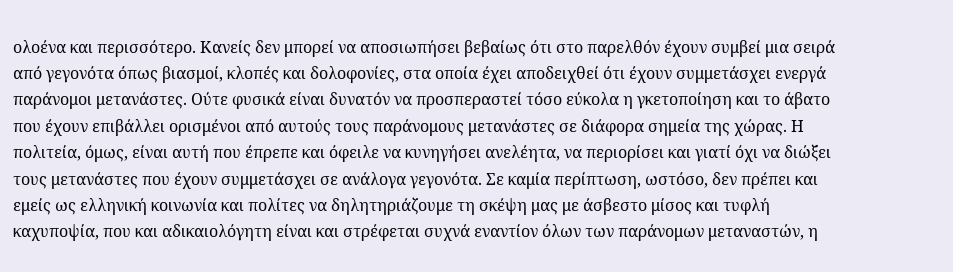ολοένα και περισσότερο. Κανείς δεν μπορεί να αποσιωπήσει βεβαίως ότι στο παρελθόν έχουν συμβεί μια σειρά από γεγονότα όπως βιασμοί, κλοπές και δολοφονίες, στα οποία έχει αποδειχθεί ότι έχουν συμμετάσχει ενεργά παράνομοι μετανάστες. Ούτε φυσικά είναι δυνατόν να προσπεραστεί τόσο εύκολα η γκετοποίηση και το άβατο που έχουν επιβάλλει ορισμένοι από αυτούς τους παράνομους μετανάστες σε διάφορα σημεία της χώρας. Η πολιτεία, όμως, είναι αυτή που έπρεπε και όφειλε να κυνηγήσει ανελέητα, να περιορίσει και γιατί όχι να διώξει τους μετανάστες που έχουν συμμετάσχει σε ανάλογα γεγονότα. Σε καμία περίπτωση, ωστόσο, δεν πρέπει και εμείς ως ελληνική κοινωνία και πολίτες να δηλητηριάζουμε τη σκέψη μας με άσβεστο μίσος και τυφλή καχυποψία, που και αδικαιολόγητη είναι και στρέφεται συχνά εναντίον όλων των παράνομων μεταναστών, η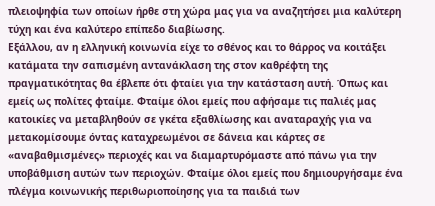πλειοψηφία των οποίων ήρθε στη χώρα μας για να αναζητήσει μια καλύτερη τύχη και ένα καλύτερο επίπεδο διαβίωσης.
Εξάλλου, αν η ελληνική κοινωνία είχε το σθένος και το θάρρος να κοιτάξει κατάματα την σαπισμένη αντανάκλαση της στον καθρέφτη της πραγματικότητας θα έβλεπε ότι φταίει για την κατάσταση αυτή. Όπως και εμείς ως πολίτες φταίμε. Φταίμε όλοι εμείς που αφήσαμε τις παλιές μας κατοικίες να μεταβληθούν σε γκέτα εξαθλίωσης και αναταραχής για να μετακομίσουμε όντας καταχρεωμένοι σε δάνεια και κάρτες σε «αναβαθμισμένες» περιοχές και να διαμαρτυρόμαστε από πάνω για την υποβάθμιση αυτών των περιοχών. Φταίμε όλοι εμείς που δημιουργήσαμε ένα πλέγμα κοινωνικής περιθωριοποίησης για τα παιδιά των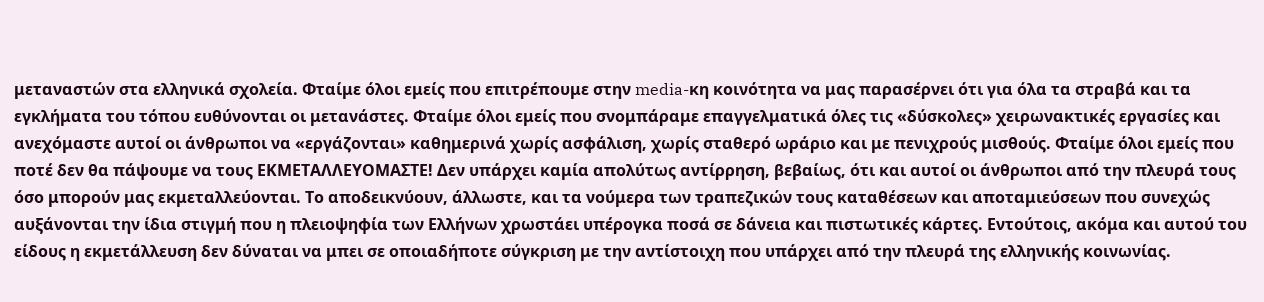μεταναστών στα ελληνικά σχολεία. Φταίμε όλοι εμείς που επιτρέπουμε στην media-κη κοινότητα να μας παρασέρνει ότι για όλα τα στραβά και τα εγκλήματα του τόπου ευθύνονται οι μετανάστες. Φταίμε όλοι εμείς που σνομπάραμε επαγγελματικά όλες τις «δύσκολες» χειρωνακτικές εργασίες και ανεχόμαστε αυτοί οι άνθρωποι να «εργάζονται» καθημερινά χωρίς ασφάλιση, χωρίς σταθερό ωράριο και με πενιχρούς μισθούς. Φταίμε όλοι εμείς που ποτέ δεν θα πάψουμε να τους ΕΚΜΕΤΑΛΛΕΥΟΜΑΣΤΕ! Δεν υπάρχει καμία απολύτως αντίρρηση, βεβαίως, ότι και αυτοί οι άνθρωποι από την πλευρά τους όσο μπορούν μας εκμεταλλεύονται. Το αποδεικνύουν, άλλωστε, και τα νούμερα των τραπεζικών τους καταθέσεων και αποταμιεύσεων που συνεχώς αυξάνονται την ίδια στιγμή που η πλειοψηφία των Ελλήνων χρωστάει υπέρογκα ποσά σε δάνεια και πιστωτικές κάρτες. Εντούτοις, ακόμα και αυτού του είδους η εκμετάλλευση δεν δύναται να μπει σε οποιαδήποτε σύγκριση με την αντίστοιχη που υπάρχει από την πλευρά της ελληνικής κοινωνίας.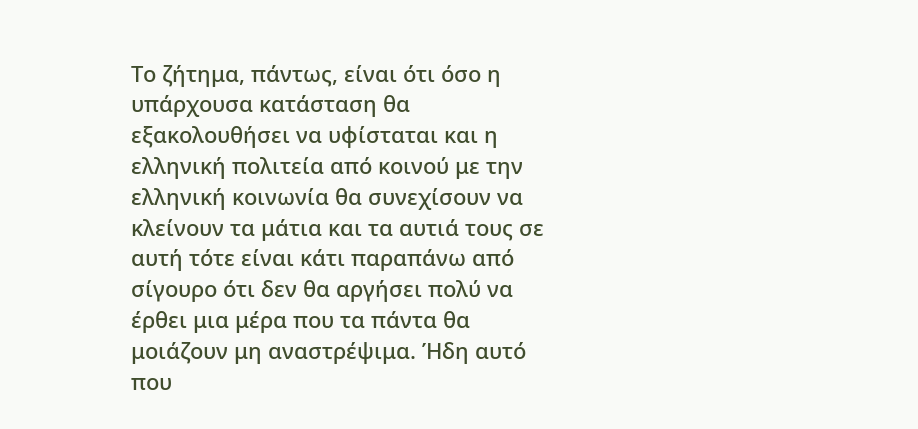Το ζήτημα, πάντως, είναι ότι όσο η υπάρχουσα κατάσταση θα εξακολουθήσει να υφίσταται και η ελληνική πολιτεία από κοινού με την ελληνική κοινωνία θα συνεχίσουν να κλείνουν τα μάτια και τα αυτιά τους σε αυτή τότε είναι κάτι παραπάνω από σίγουρο ότι δεν θα αργήσει πολύ να έρθει μια μέρα που τα πάντα θα μοιάζουν μη αναστρέψιμα. Ήδη αυτό που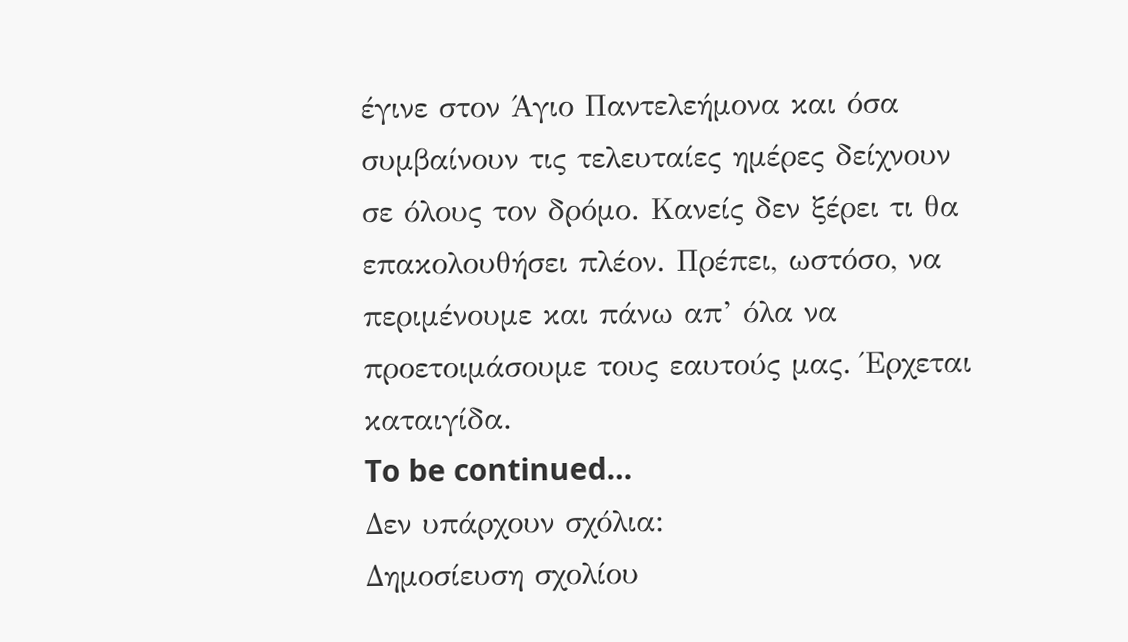έγινε στον Άγιο Παντελεήμονα και όσα συμβαίνουν τις τελευταίες ημέρες δείχνουν σε όλους τον δρόμο. Κανείς δεν ξέρει τι θα επακολουθήσει πλέον. Πρέπει, ωστόσο, να περιμένουμε και πάνω απ’ όλα να προετοιμάσουμε τους εαυτούς μας. Έρχεται καταιγίδα.
To be continued…
Δεν υπάρχουν σχόλια:
Δημοσίευση σχολίου